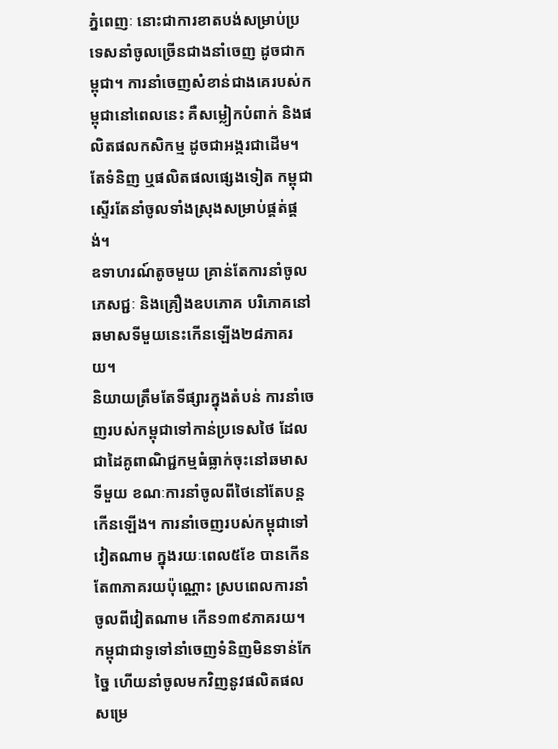ភ្នំពេញៈ នោះជាការខាតបង់សម្រាប់ប្រទេសនាំចូលច្រើនជាងនាំចេញ ដូចជាកម្ពុជា។ ការនាំចេញសំខាន់ជាងគេរបស់កម្ពុជានៅពេលនេះ គឺសម្លៀកបំពាក់ និងផលិតផលកសិកម្ម ដូចជាអង្ករជាដើម។ តែទំនិញ ឬផលិតផលផ្សេងទៀត កម្ពុជាស្ទើរតែនាំចូលទាំងស្រុងសម្រាប់ផ្គត់ផ្គង់។
ឧទាហរណ៍តូចមួយ គ្រាន់តែការនាំចូលភេសជ្ជៈ និងគ្រឿងឧបភោគ បរិភោគនៅឆមាសទីមួយនេះកើនឡើង២៨ភាគរយ។
និយាយត្រឹមតែទីផ្សារក្នុងតំបន់ ការនាំចេញរបស់កម្ពុជាទៅកាន់ប្រទេសថៃ ដែលជាដៃគូពាណិជ្ជកម្មធំធ្លាក់ចុះនៅឆមាសទីមួយ ខណៈការនាំចូលពីថៃនៅតែបន្តកើនឡើង។ ការនាំចេញរបស់កម្ពុជាទៅវៀតណាម ក្នុងរយៈពេល៥ខែ បានកើនតែ៣ភាគរយប៉ុណ្ណោះ ស្របពេលការនាំចូលពីវៀតណាម កើន១៣៩ភាគរយ។
កម្ពុជាជាទូទៅនាំចេញទំនិញមិនទាន់កែច្នៃ ហើយនាំចូលមកវិញនូវផលិតផលសម្រេ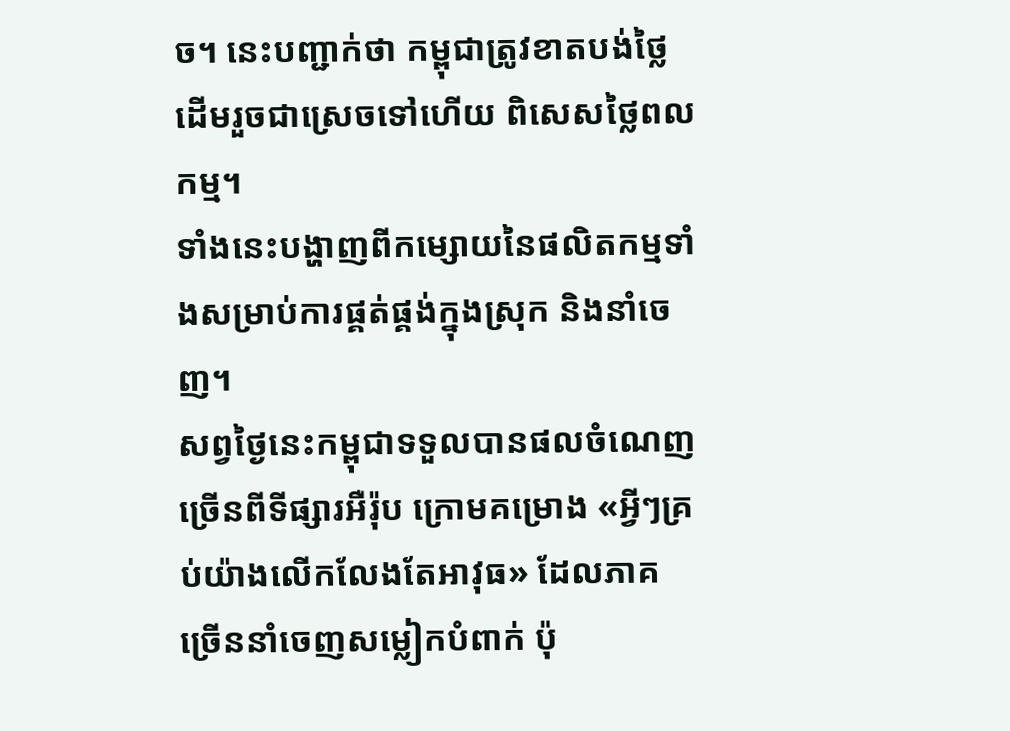ច។ នេះបញ្ជាក់ថា កម្ពុជាត្រូវខាតបង់ថ្លៃដើមរួចជាស្រេចទៅហើយ ពិសេសថ្លៃពលកម្ម។
ទាំងនេះបង្ហាញពីកម្សោយនៃផលិតកម្មទាំងសម្រាប់ការផ្គត់ផ្គង់ក្នុងស្រុក និងនាំចេញ។
សព្វថ្ងៃនេះកម្ពុជាទទួលបានផលចំណេញច្រើនពីទីផ្សារអឺរ៉ុប ក្រោមគម្រោង «អ្វីៗគ្រប់យ៉ាងលើកលែងតែអាវុធ» ដែលភាគច្រើននាំចេញសម្លៀកបំពាក់ ប៉ុ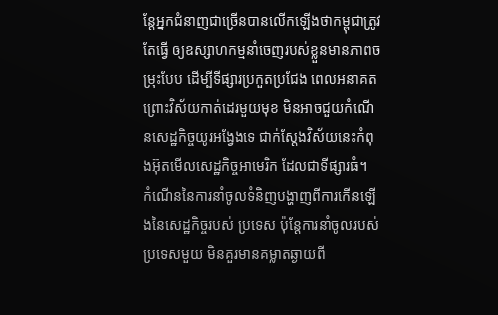ន្តែអ្នកជំនាញជាច្រើនបានលើកឡើងថាកម្ពុជាត្រូវតែធ្វើ ឲ្យឧស្សាហកម្មនាំចេញរបស់ខ្លួនមានភាពចម្រុះបែប ដើម្បីទីផ្សារប្រកួតប្រជែង ពេលអនាគត ព្រោះវិស័យកាត់ដេរមួយមុខ មិនអាចជួយកំណើនសេដ្ឋកិច្ចយូរអង្វែងទេ ជាក់ស្តែងវិស័យនេះកំពុងអ៊ុតមើលសេដ្ឋកិច្ចអាមេរិក ដែលជាទីផ្សារធំ។
កំណើននៃការនាំចូលទំនិញបង្ហាញពីការកើនឡើងនៃសេដ្ឋកិច្ចរបស់ ប្រទេស ប៉ុន្តែការនាំចូលរបស់ប្រទេសមួយ មិនគួរមានគម្លាតឆ្ងាយពី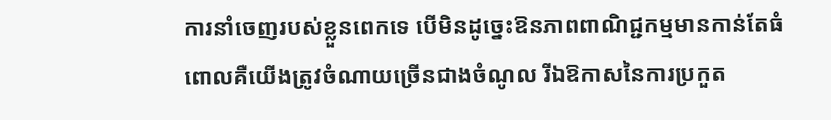ការនាំចេញរបស់ខ្លួនពេកទេ បើមិនដូច្នេះឱនភាពពាណិជ្ជកម្មមានកាន់តែធំ ពោលគឺយើងត្រូវចំណាយច្រើនជាងចំណូល រីឯឱកាសនៃការប្រកួត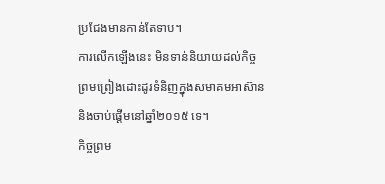ប្រជែងមានកាន់តែទាប។
ការលើកឡើងនេះ មិនទាន់និយាយដល់កិច្ចព្រមព្រៀងដោះដូរទំនិញក្នុងសមាគមអាស៊ាន និងចាប់ផ្តើមនៅឆ្នាំ២០១៥ ទេ។
កិច្ចព្រម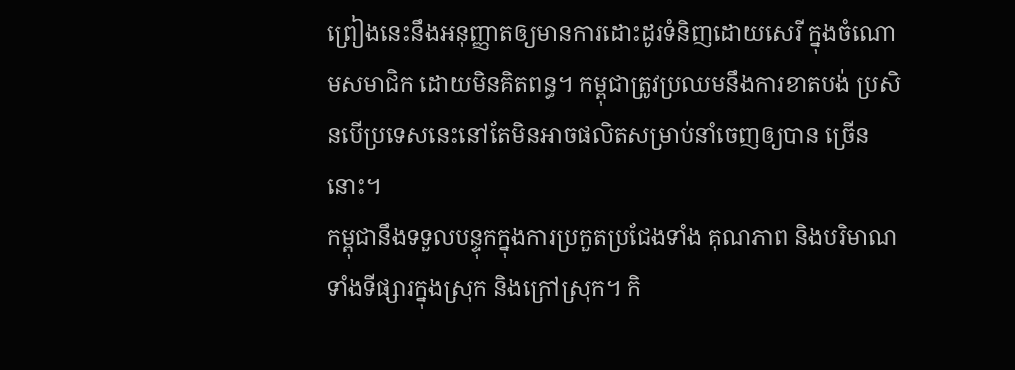ព្រៀងនេះនឹងអនុញ្ញាតឲ្យមានការដោះដូរទំនិញដោយសេរី ក្នុងចំណោមសមាជិក ដោយមិនគិតពន្ធ។ កម្ពុជាត្រូវប្រឈមនឹងការខាតបង់ ប្រសិនបើប្រទេសនេះនៅតែមិនអាចផលិតសម្រាប់នាំចេញឲ្យបាន ច្រើននោះ។
កម្ពុជានឹងទទួលបន្ទុកក្នុងការប្រកួតប្រជែងទាំង គុណភាព និងបរិមាណ ទាំងទីផ្សារក្នុងស្រុក និងក្រៅស្រុក។ កិ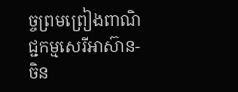ច្ចព្រមព្រៀងពាណិជ្ជកម្មសេរីអាស៊ាន-ចិន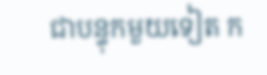ជាបន្ទុកមួយទៀត ក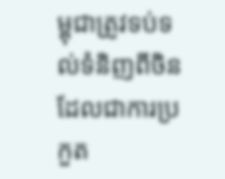ម្ពុជាត្រូវទប់ទល់ទំនិញពីចិន ដែលជាការប្រកួត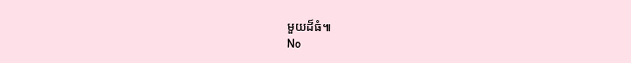មួយដ៏ធំ៕
No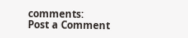comments:
Post a Comment